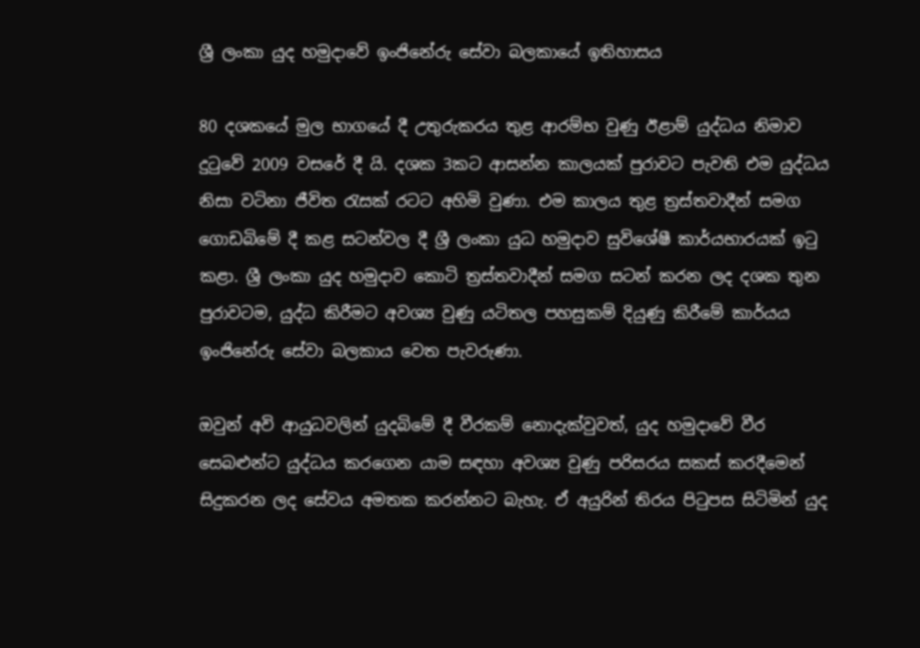ශ්‍රී ලංකා යුද හමුදාවේ ඉංජිනේරු සේවා බලකායේ ඉතිහාසය

80 දශකයේ මුල භාගයේ දී උතුරුකරය තුළ ආරම්භ වුණු ඊළාම් යුද්ධය නිමාව දුටුවේ 2009 වසරේ දී යි. දශක 3කට ආසන්න කාලයක් පුරාවට පැවති එම යුද්ධය නිසා වටිනා ජීවිත රැසක් රටට අහිමි වුණා. එම කාලය තුළ ත්‍රස්තවාදීන් සමග ගොඩබිමේ දී කළ සටන්වල දී ශ්‍රී ලංකා යුධ හමුදාව සුවිශේෂී කාර්යභාරයක් ඉටු කළා. ශ්‍රී ලංකා යුද හමුදාව කොටි ත්‍රස්තවාදීන් සමග සටන් කරන ලද දශක තුන පුරාවටම, යුද්ධ කිරීමට අවශ්‍ය වුණු යටිතල පහසුකම් දියුණු කිරීමේ කාර්යය ඉංජිනේරු සේවා බලකාය වෙත පැවරුණා.

ඔවුන් අවි ආයුධවලින් යුදබිමේ දී වීරකම් නොදැක්වුවත්, යුද හමුදාවේ වීර සෙබළුන්ට යුද්ධය කරගෙන යාම සඳහා අවශ්‍ය වුණු පරිසරය සකස් කරදීමෙන් සිදුකරන ලද සේවය අමතක කරන්නට බැහැ. ඒ අයුරින් තිරය පිටුපස සිටිමින් යුද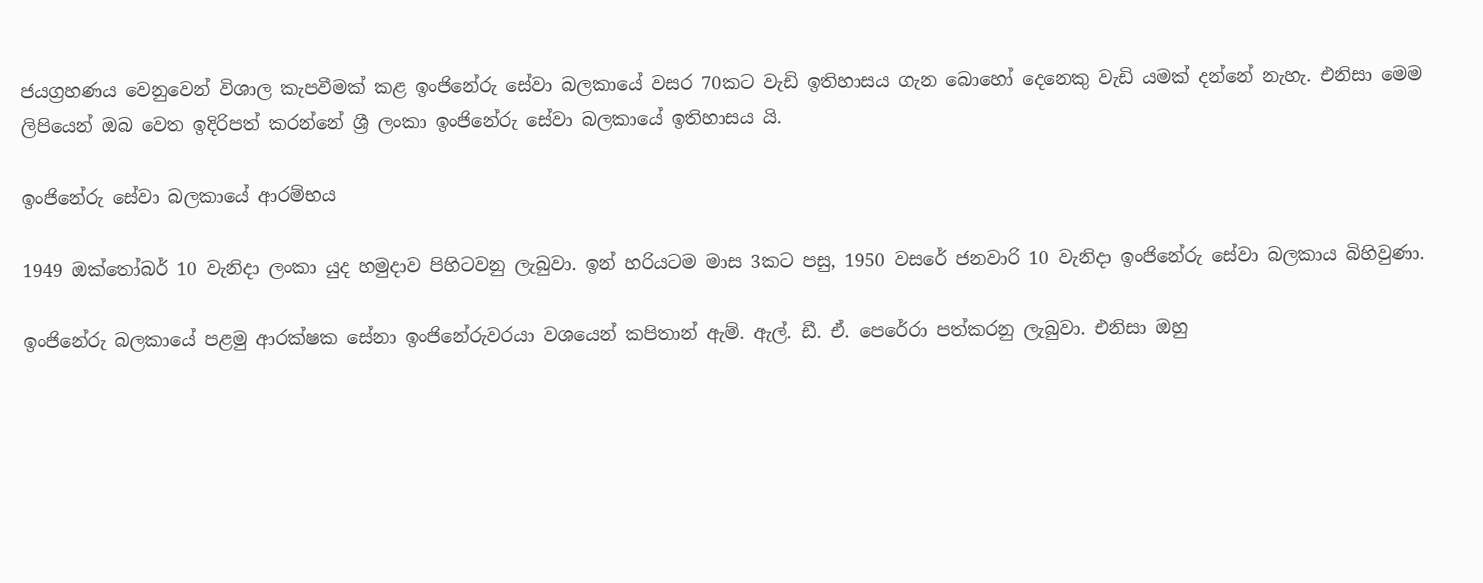ජයග්‍රහණය වෙනුවෙන් විශාල කැපවීමක් කළ ඉංජිනේරු සේවා බලකායේ වසර 70කට වැඩි ඉතිහාසය ගැන බොහෝ දෙනෙකු වැඩි යමක් දන්නේ නැහැ. එනිසා මෙම ලිපියෙන් ඔබ වෙත ඉදිරිපත් කරන්නේ ශ්‍රී ලංකා ඉංජිනේරු සේවා බලකායේ ඉතිහාසය යි.

ඉංජිනේරු සේවා බලකායේ ආරම්භය

1949 ඔක්තෝබර් 10 වැනිදා ලංකා යුද හමුදාව පිහිටවනු ලැබුවා. ඉන් හරියටම මාස 3කට පසු, 1950 වසරේ ජනවාරි 10 වැනිදා ඉංජිනේරු සේවා බලකාය බිහිවුණා.

ඉංජිනේරු බලකායේ පළමු ආරක්ෂක සේනා ඉංජිනේරුවරයා වශයෙන් කපිතාන් ඇම්. ඇල්. ඩී. ඒ. පෙරේරා පත්කරනු ලැබුවා. එනිසා ඔහු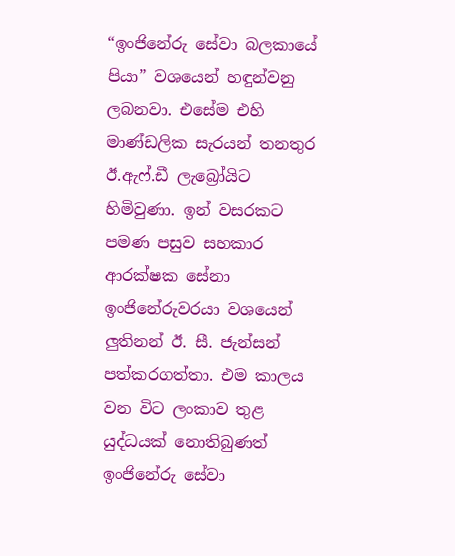“ඉංජිනේරු සේවා බලකායේ පියා” වශයෙන් හඳුන්වනු ලබනවා. එසේම එහි මාණ්ඩලික සැරයන් තනතුර ඊ.ඇෆ්.ඩී ලැබ්‍රෝයිට හිමිවුණා. ඉන් වසරකට පමණ පසුව සහකාර ආරක්ෂක සේනා ඉංජිනේරුවරයා වශයෙන් ලුතිනන් ඊ. සී. ජැන්සන් පත්කරගත්තා. එම කාලය වන විට ලංකාව තුළ යුද්ධයක් නොතිබුණත් ඉංජිනේරු සේවා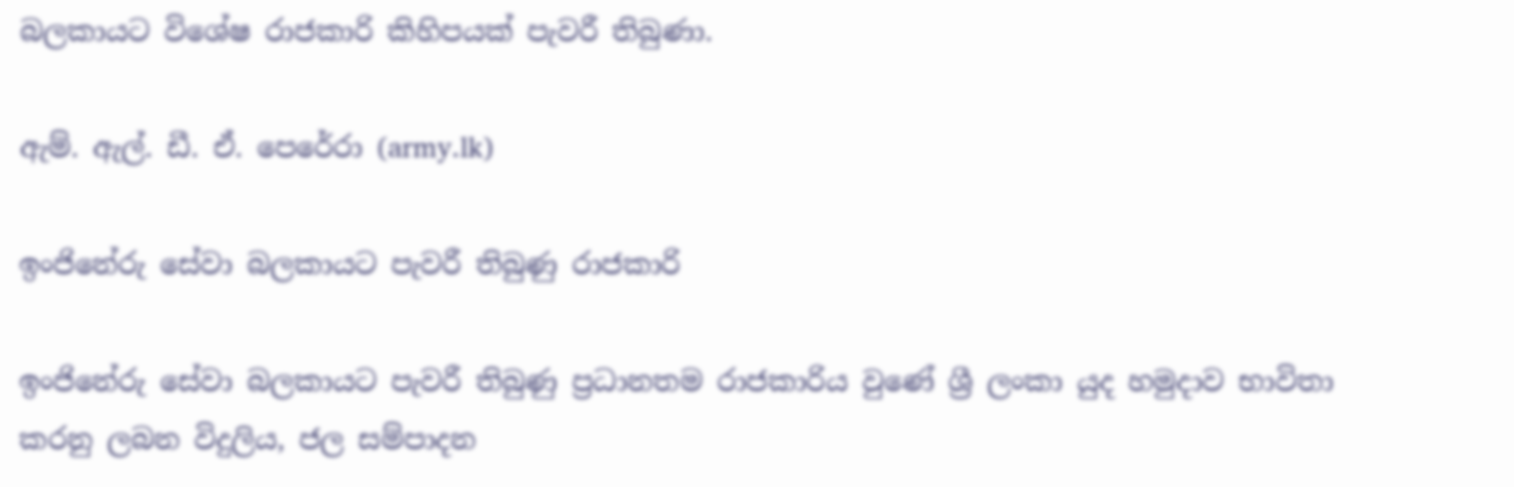බලකායට විශේෂ රාජකාරි කිහිපයක් පැවරී තිබුණා.

ඇම්. ඇල්. ඩී. ඒ. පෙරේරා (army.lk)

ඉංජිනේරු සේවා බලකායට පැවරී තිබුණු රාජකාරි

ඉංජිනේරු සේවා බලකායට පැවරී තිබුණු ප්‍රධානතම රාජකාරිය වුණේ ශ්‍රී ලංකා යුද හමුදාව භාවිතා කරනු ලබන විදුලිය, ජල සම්පාදන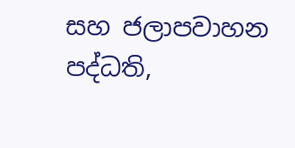සහ ජලාපවාහන පද්ධති,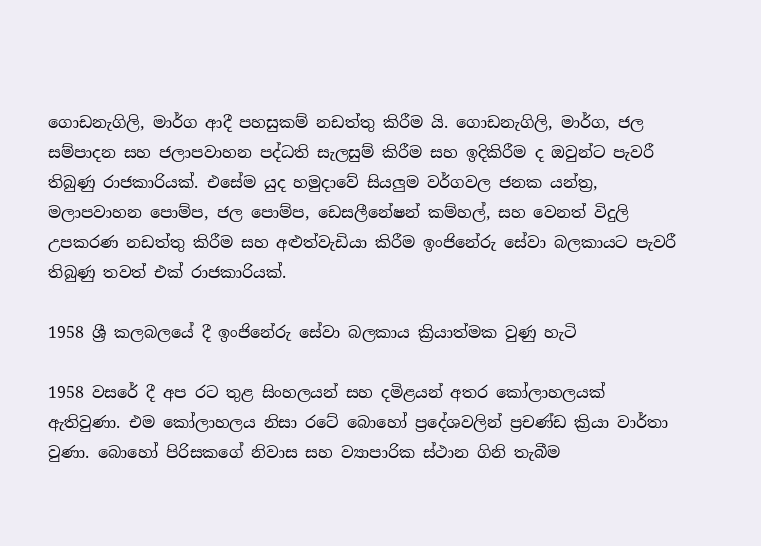ගොඩනැගිලි, මාර්ග ආදී පහසුකම් නඩත්තු කිරීම යි. ගොඩනැගිලි, මාර්ග, ජල සම්පාදන සහ ජලාපවාහන පද්ධති සැලසුම් කිරීම සහ ඉදිකිරීම ද ඔවුන්ට පැවරී තිබුණු රාජකාරියක්. එසේම යුද හමුදාවේ සියලුම වර්ගවල ජනක යන්ත්‍ර, මලාපවාහන පොම්ප, ජල පොම්ප, ඩෙසලීනේෂන් කම්හල්, සහ වෙනත් විදුලි උපකරණ නඩත්තු කිරීම සහ අළුත්වැඩියා කිරීම ඉංජිනේරු සේවා බලකායට පැවරී තිබුණු තවත් එක් රාජකාරියක්.

1958 ශ්‍රී කලබලයේ දී ඉංජිනේරු සේවා බලකාය ක්‍රියාත්මක වුණු හැටි

1958 වසරේ දී අප රට තුළ සිංහලයන් සහ දමිළයන් අතර කෝලාහලයක් ඇතිවුණා. එම කෝලාහලය නිසා රටේ බොහෝ ප්‍රදේශවලින් ප්‍රචණ්ඩ ක්‍රියා වාර්තා වුණා. බොහෝ පිරිසකගේ නිවාස සහ ව්‍යාපාරික ස්ථාන ගිනි තැබීම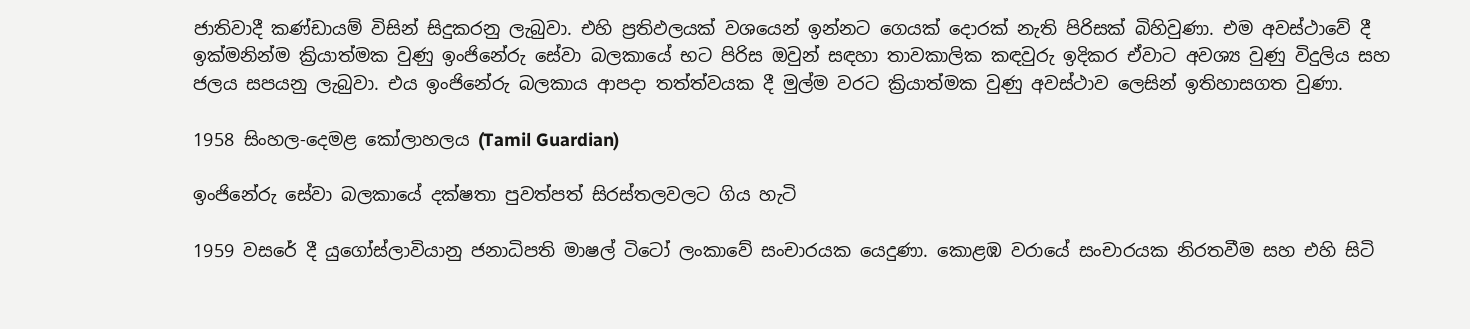ජාතිවාදී කණ්ඩායම් විසින් සිදුකරනු ලැබුවා. එහි ප්‍රතිඵලයක් වශයෙන් ඉන්නට ගෙයක් දොරක් නැති පිරිසක් බිහිවුණා. එම අවස්ථාවේ දී ඉක්මනින්ම ක්‍රියාත්මක වුණු ඉංජිනේරු සේවා බලකායේ භට පිරිස ඔවුන් සඳහා තාවකාලික කඳවුරු ඉදිකර ඒවාට අවශ්‍ය වුණු විදුලිය සහ ජලය සපයනු ලැබුවා. එය ඉංජිනේරු බලකාය ආපදා තත්ත්වයක දී මුල්ම වරට ක්‍රියාත්මක වුණු අවස්ථාව ලෙසින් ඉතිහාසගත වුණා.

1958 සිංහල-දෙමළ කෝලාහලය (Tamil Guardian)

ඉංජිනේරු සේවා බලකායේ දක්ෂතා පුවත්පත් සිරස්තලවලට ගිය හැටි

1959 වසරේ දී යුගෝස්ලාවියානු ජනාධිපති මාෂල් ටිටෝ ලංකාවේ සංචාරයක යෙදුණා. කොළඹ වරායේ සංචාරයක නිරතවීම සහ එහි සිටි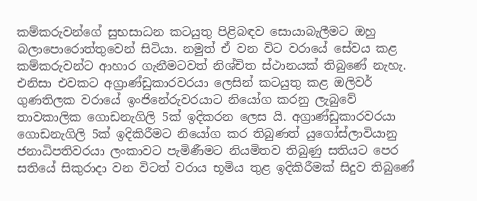කම්කරුවන්ගේ සුභසාධන කටයුතු පිළිබඳව සොයාබැලීමට ඔහු බලාපොරොත්තුවෙන් සිටියා. නමුත් ඒ වන විට වරායේ සේවය කළ කම්කරුවන්ට ආහාර ගැනීමටවත් නිශ්චිත ස්ථානයක් තිබුණේ නැහැ. එනිසා එවකට අග්‍රාණ්ඩුකාරවරයා ලෙසින් කටයුතු කළ ඔලිවර් ගුණතිලක වරායේ ඉංජිනේරුවරයාට නියෝග කරනු ලැබුවේ තාවකාලික ගොඩනැගිලි 5ක් ඉදිකරන ලෙස යි. අග්‍රාණ්ඩුකාරවරයා ගොඩනැගිලි 5ක් ඉදිකිරීමට නියෝග කර තිබුණත් යුගෝස්ලාවියානු ජනාධිපතිවරයා ලංකාවට පැමිණීමට නියමිතව තිබුණු සතියට පෙර සතියේ සිකුරාදා වන විටත් වරාය භූමිය තුළ ඉදිකිරීමක් සිදුව තිබුණේ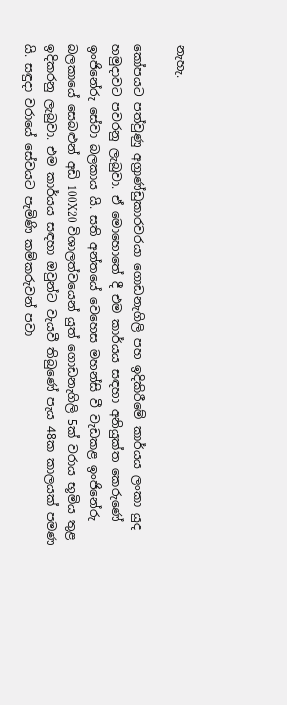නැහැ.

කෝපයට පත්වුණු අග්‍රාණ්ඩුකාරවරයා ගොඩනැගිලි පහ ඉදිකිරීමේ කාර්යය ලංකා යුද හමුදාවට පවරනු ලැබුවා. ඒ මොහොතේ දී එම කාර්යය සඳහා අනියුක්ත කෙරුණේ ඉංජිනේරු සේවා බලකාය යි. සති අන්තයේ වෙහෙස මහන්සි වී වැඩකළ ඉංජිනේරු බලකායේ සෙබළුන් අඩි 100X20 විශාලත්වයෙන් යුත් ගොඩනැගිලි 5ක් වරාය භූමිය තුළ ඉදිකරනු ලැබුවා. එම කාර්යය සඳහා ඔවුන්ට වැයවී තිබුණේ පැය 48ක කාලයක් පමණ යි. සඳුදා වරායේ සේවයට පැමිණි කම්කරුවන් පවා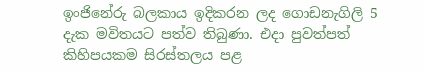ඉංජිනේරු බලකාය ඉදිකරන ලද ගොඩනැගිලි 5 දැක මවිතයට පත්ව තිබුණා. එදා පුවත්පත් කිහිපයකම සිරස්තලය පළ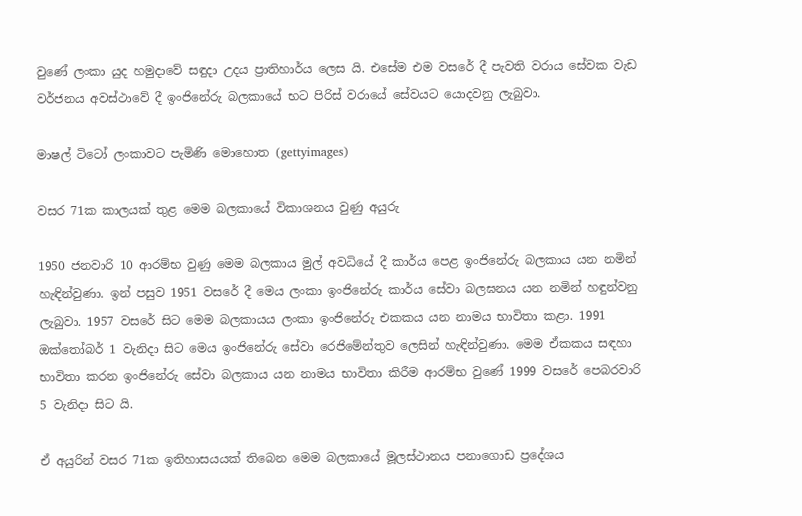වුණේ ලංකා යුද හමුදාවේ සඳුදා උදය ප්‍රාතිහාර්ය ලෙස යි. එසේම එම වසරේ දී පැවති වරාය සේවක වැඩ වර්ජනය අවස්ථාවේ දී ඉංජිනේරු බලකායේ භට පිරිස් වරායේ සේවයට යොදවනු ලැබුවා.

මාෂල් ටිටෝ ලංකාවට පැමිණි මොහොත (gettyimages)

වසර 71ක කාලයක් තුළ මෙම බලකායේ විකාශනය වුණු අයුරු

1950 ජනවාරි 10 ආරම්භ වුණු මෙම බලකාය මුල් අවධියේ දී කාර්ය පෙළ ඉංජිනේරු බලකාය යන නමින් හැඳින්වුණා. ඉන් පසුව 1951 වසරේ දී මෙය ලංකා ඉංජිනේරු කාර්ය සේවා බලඝනය යන නමින් හඳුන්වනු ලැබුවා. 1957 වසරේ සිට මෙම බලකායය ලංකා ඉංජිනේරු එකකය යන නාමය භාවිතා කළා. 1991 ඔක්තෝබර් 1 වැනිදා සිට මෙය ඉංජිනේරු සේවා රෙජිමේන්තුව ලෙසින් හැඳින්වුණා. මෙම ඒකකය සඳහා භාවිතා කරන ඉංජිනේරු සේවා බලකාය යන නාමය භාවිතා කිරීම ආරම්භ වුණේ 1999 වසරේ පෙබරවාරි 5 වැනිදා සිට යි.

ඒ අයුරින් වසර 71ක ඉතිහාසයයක් තිබෙන මෙම බලකායේ මූලස්ථානය පනාගොඩ ප්‍රදේශය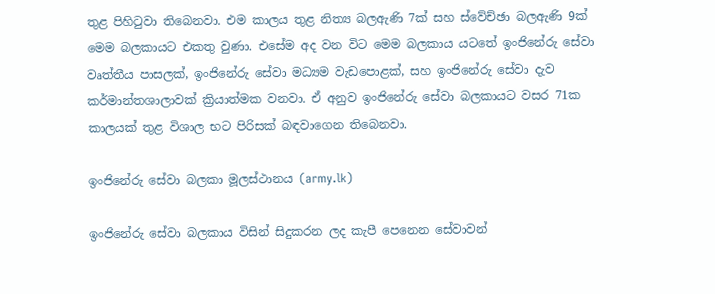තුළ පිහිටුවා තිබෙනවා. එම කාලය තුළ නිත්‍ය බලඇණි 7ක් සහ ස්වේච්ඡා බලඇණි 9ක් මෙම බලකායට එකතු වුණා. එසේම අද වන විට මෙම බලකාය යටතේ ඉංජිනේරු සේවා වෘත්තීය පාසලක්, ඉංජිනේරු සේවා මධ්‍යම වැඩපොළක්, සහ ඉංජිනේරු සේවා දැව කර්මාන්තශාලාවක් ක්‍රියාත්මක වනවා. ඒ අනුව ඉංජිනේරු සේවා බලකායට වසර 71ක කාලයක් තුළ විශාල භට පිරිසක් බඳවාගෙන තිබෙනවා.

ඉංජිනේරු සේවා බලකා මූලස්ථානය (army.lk)

ඉංජිනේරු සේවා බලකාය විසින් සිදුකරන ලද කැපී පෙනෙන සේවාවන්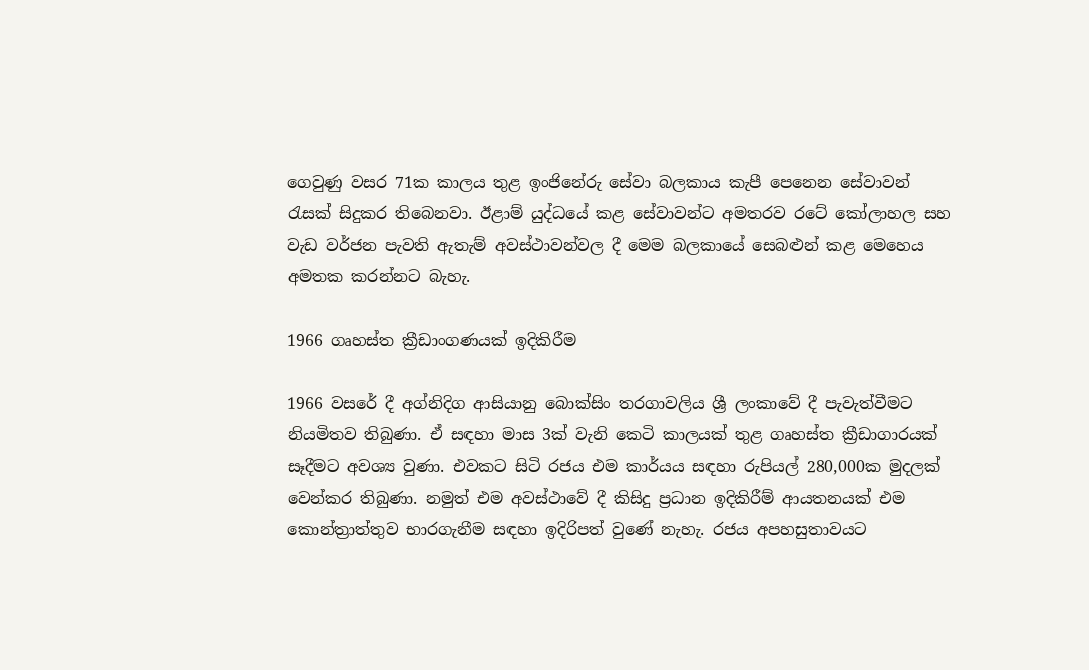ගෙවුණු වසර 71ක කාලය තුළ ඉංජිනේරු සේවා බලකාය කැපී පෙනෙන සේවාවන් රැසක් සිදුකර තිබෙනවා. ඊළාම් යුද්ධයේ කළ සේවාවන්ට අමතරව රටේ කෝලාහල සහ වැඩ වර්ජන පැවති ඇතැම් අවස්ථාවන්වල දී මෙම බලකායේ සෙබළුන් කළ මෙහෙය අමතක කරන්නට බැහැ.

1966 ගෘහස්ත ක්‍රීඩාංගණයක් ඉදිකිරීම

1966 වසරේ දී අග්නිදිග ආසියානු බොක්සිං තරගාවලිය ශ්‍රී ලංකාවේ දී පැවැත්වීමට නියමිතව තිබුණා. ඒ සඳහා මාස 3ක් වැනි කෙටි කාලයක් තුළ ගෘහස්ත ක්‍රීඩාගාරයක් සෑදීමට අවශ්‍ය වුණා. එවකට සිටි රජය එම කාර්යය සඳහා රුපියල් 280,000ක මුදලක් වෙන්කර තිබුණා. නමුත් එම අවස්ථාවේ දී කිසිදු ප්‍රධාන ඉදිකිරීම් ආයතනයක් එම කොන්ත්‍රාත්තුව භාරගැනීම සඳහා ඉදිරිපත් වුණේ නැහැ. රජය අපහසුතාවයට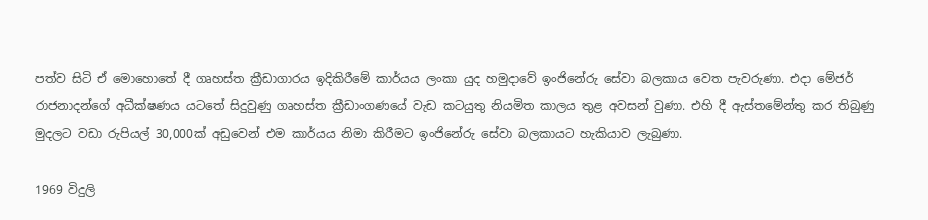පත්ව සිටි ඒ මොහොතේ දී ගෘහස්ත ක්‍රීඩාගාරය ඉදිකිරීමේ කාර්යය ලංකා යුද හමුදාවේ ඉංජිනේරු සේවා බලකාය වෙත පැවරුණා. එදා මේජර් රාජනාදන්ගේ අධීක්ෂණය යටතේ සිදුවුණු ගෘහස්ත ක්‍රීඩාංගණයේ වැඩ කටයුතු නියමිත කාලය තුළ අවසන් වුණා. එහි දී ඇස්තමේන්තු කර තිබුණු මුදලට වඩා රුපියල් 30,000ක් අඩුවෙන් එම කාර්යය නිමා කිරීමට ඉංජිනේරු සේවා බලකායට හැකියාව ලැබුණා.

1969 විදුලි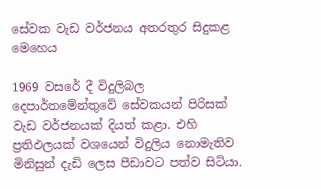සේවක වැඩ වර්ජනය අතරතුර සිදුකළ මෙහෙය

1969 වසරේ දී විදුලිබල දෙපාර්තමේන්තුවේ සේවකයන් පිරිසක් වැඩ වර්ජනයක් දියත් කළා. එහි ප්‍රතිඵලයක් වශයෙන් විදුලිය නොමැතිව මිනිසුන් දැඩි ලෙස පීඩාවට පත්ව සිටියා.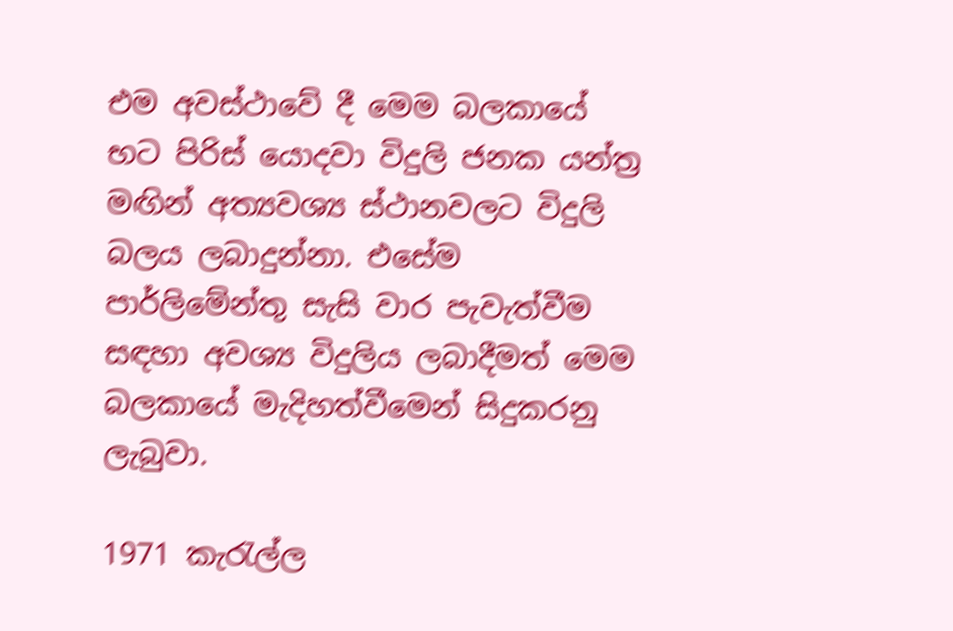එම අවස්ථාවේ දී මෙම බලකායේ භට පිරිස් යොදවා විදුලි ජනක යන්ත්‍ර මඟින් අත්‍යවශ්‍ය ස්ථානවලට විදුලි බලය ලබාදුන්නා. එසේම පාර්ලිමේන්තු සැසි වාර පැවැත්වීම සඳහා අවශ්‍ය විදුලිය ලබාදීමත් මෙම බලකායේ මැදිහත්වීමෙන් සිදුකරනු ලැබුවා.

1971 කැරැල්ල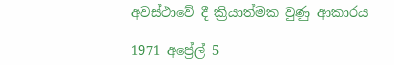අවස්ථාවේ දී ක්‍රියාත්මක වුණු ආකාරය

1971 අප්‍රේල් 5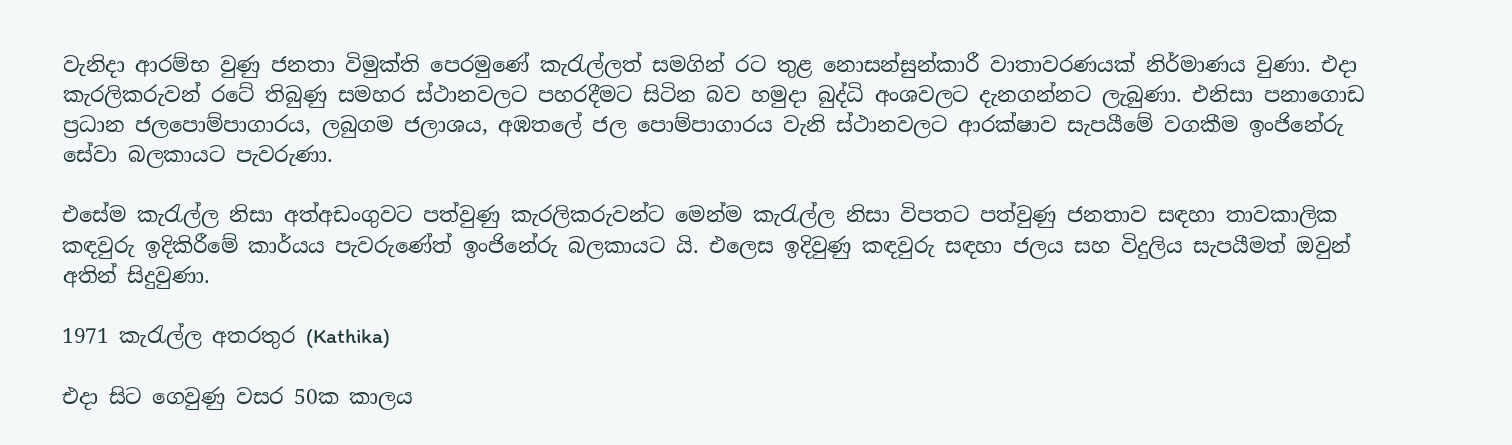වැනිදා ආරම්භ වුණු ජනතා විමුක්ති පෙරමුණේ කැරැල්ලත් සමගින් රට තුළ නොසන්සුන්කාරී වාතාවරණයක් නිර්මාණය වුණා. එදා කැරලිකරුවන් රටේ තිබුණු සමහර ස්ථානවලට පහරදීමට සිටින බව හමුදා බුද්ධි අංශවලට දැනගන්නට ලැබුණා. එනිසා පනාගොඩ ප්‍රධාන ජලපොම්පාගාරය, ලබුගම ජලාශය, අඹතලේ ජල පොම්පාගාරය වැනි ස්ථානවලට ආරක්ෂාව සැපයීමේ වගකීම ඉංජිනේරු සේවා බලකායට පැවරුණා.

එසේම කැරැල්ල නිසා අත්අඩංගුවට පත්වුණු කැරලිකරුවන්ට මෙන්ම කැරැල්ල නිසා විපතට පත්වුණු ජනතාව සඳහා තාවකාලික කඳවුරු ඉදිකිරීමේ කාර්යය පැවරුණේත් ඉංජිනේරු බලකායට යි. එලෙස ඉදිවුණු කඳවුරු සඳහා ජලය සහ විදුලිය සැපයීමත් ඔවුන් අතින් සිදුවුණා.

1971 කැරැල්ල අතරතුර (Kathika)

එදා සිට ගෙවුණු වසර 50ක කාලය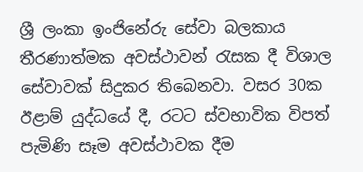ශ්‍රී ලංකා ඉංජිනේරු සේවා බලකාය තීරණාත්මක අවස්ථාවන් රැසක දී විශාල සේවාවක් සිදුකර තිබෙනවා. වසර 30ක ඊළාම් යුද්ධයේ දී, රටට ස්වභාවික විපත් පැමිණි සෑම අවස්ථාවක දීම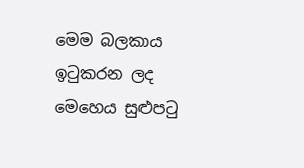මෙම බලකාය ඉටුකරන ලද මෙහෙය සුළුපටු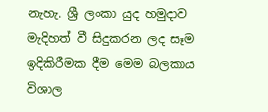නැහැ. ශ්‍රී ලංකා යුද හමුදාව මැදිහත් වී සිදුකරන ලද සෑම ඉදිකිරීමක දීම මෙම බලකාය විශාල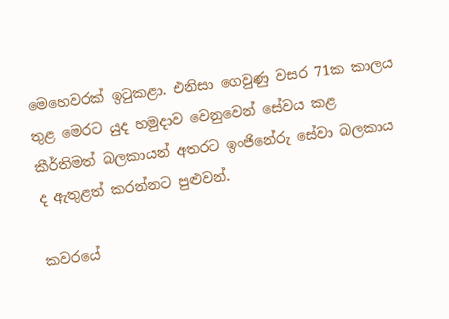මෙහෙවරක් ඉටුකළා. එනිසා ගෙවුණු වසර 71ක කාලය තුළ මෙරට යුද හමුදාව වෙනුවෙන් සේවය කළ කීර්තිමත් බලකායන් අතරට ඉංජිනේරු සේවා බලකාය ද ඇතුළත් කරන්නට පුළුවන්.

කවරයේ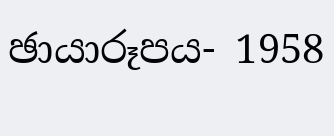ඡායාරූපය- 1958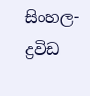සිංහල-ද්‍රවිඩ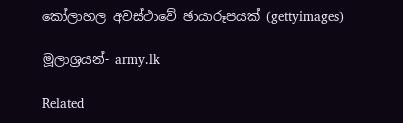කෝලාහල අවස්ථාවේ ඡායාරූපයක් (gettyimages)

මූලාශ්‍රයන්- army.lk

Related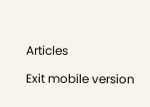Articles

Exit mobile version